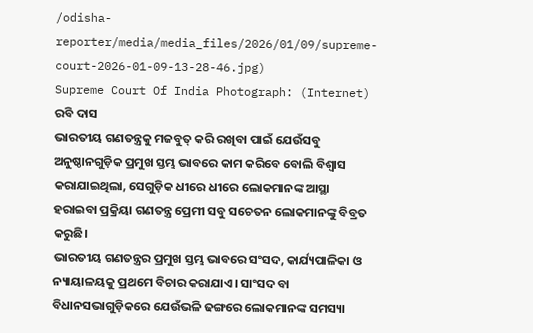/odisha-reporter/media/media_files/2026/01/09/supreme-court-2026-01-09-13-28-46.jpg)
Supreme Court Of India Photograph: (Internet)
ରବି ଦାସ
ଭାରତୀୟ ଗଣତନ୍ତ୍ରକୁ ମଜବୁତ୍ କରି ରଖିବା ପାଇଁ ଯେଉଁସବୁ ଅନୁଷ୍ଠାନଗୁଡ଼ିକ ପ୍ରମୁଖ ସ୍ତମ୍ଭ ଭାବରେ କାମ କରିବେ ବୋଲି ବିଶ୍ୱାସ କରାଯାଇଥିଲା, ସେଗୁଡ଼ିକ ଧୀରେ ଧୀରେ ଲୋକମାନଙ୍କ ଆସ୍ଥା ହରାଇବା ପ୍ରକ୍ରିୟା ଗଣତନ୍ତ୍ର ପ୍ରେମୀ ସବୁ ସଚେତନ ଲୋକମାନଙ୍କୁ ବିବ୍ରତ କରୁଛି।
ଭାରତୀୟ ଗଣତନ୍ତ୍ରର ପ୍ରମୁଖ ସ୍ତମ୍ଭ ଭାବରେ ସଂସଦ, କାର୍ଯ୍ୟପାଳିକା ଓ ନ୍ୟାୟାଳୟକୁ ପ୍ରଥମେ ବିଚାର କରାଯାଏ। ସାଂସଦ ବା ବିଧାନସଭାଗୁଡ଼ିକରେ ଯେଉଁଭଳି ଢଙ୍ଗରେ ଲୋକମାନଙ୍କ ସମସ୍ୟା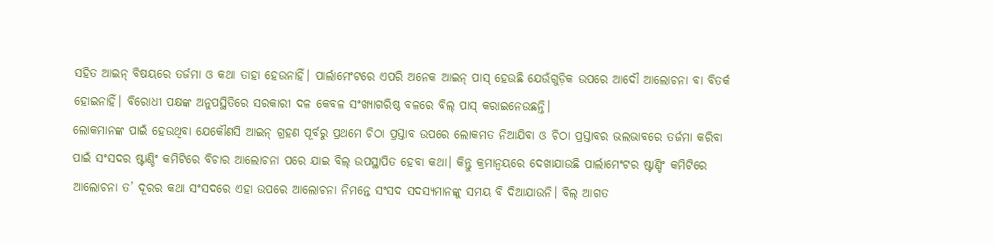ସହିତ ଆଇନ୍ ବିଷୟରେ ତର୍ଜମା ଓ କଥା ତାହା ହେଉନାହିଁ। ପାର୍ଲାମେଂଟରେ ଏପରି ଅନେକ ଆଇନ୍ ପାସ୍ ହେଉଛି ଯେଉଁଗୁଡ଼ିକ ଉପରେ ଆଦୌ ଆଲୋଚନା ବା ବିତର୍କ ହୋଇନାହିଁ। ବିରୋଧୀ ପକ୍ଷଙ୍କ ଅନୁପସ୍ଥିତିରେ ସରକାରୀ ଦଳ କେବଳ ସଂଖ୍ୟାଗରିଷ୍ଠ ବଳରେ ବିଲ୍ ପାସ୍ କରାଇନେଉଛନ୍ତି।
ଲୋକମାନଙ୍କ ପାଇଁ ହେଉଥିବା ଯେକୌଣସି ଆଇନ୍ ଗ୍ରହଣ ପୂର୍ବରୁ ପ୍ରଥମେ ଚିଠା ପ୍ରସ୍ତାବ ଉପରେ ଲୋକମତ ନିଆଯିବା ଓ ଚିଠା ପ୍ରସ୍ତାବର ଭଲଭାବରେ ତର୍ଜମା କରିବା ପାଇଁ ସଂସଦର ଷ୍ଟାଣ୍ଡିଂ କମିଟିରେ ବିଚାର ଆଲୋଚନା ପରେ ଯାଇ ବିଲ୍ ଉପସ୍ଥାପିତ ହେବା କଥା। କିନ୍ତୁ କ୍ରମାନ୍ୱୟରେ ଦେଖାଯାଉଛି ପାର୍ଲାମେଂଟର ଷ୍ଟାଣ୍ଡିଂ କମିଟିରେ ଆଲୋଚନା ତ’ ଦୂରର କଥା ସଂସଦରେ ଏହା ଉପରେ ଆଲୋଚନା ନିମନ୍ତେ ସଂସଦ ସଦସ୍ୟମାନଙ୍କୁ ସମୟ ବି ଦିଆଯାଉନି। ବିଲ୍ ଆଗତ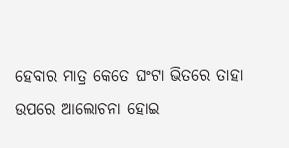ହେବାର ମାତ୍ର କେତେ ଘଂଟା ଭିତରେ ତାହା ଉପରେ ଆଲୋଚନା ହୋଇ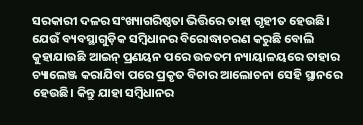ସରକାରୀ ଦଳର ସଂଖ୍ୟାଗରିଷ୍ଠତା ଭିତ୍ତିରେ ତାହା ଗୃହୀତ ହେଉଛି।
ଯେଉଁ ବ୍ୟବସ୍ଥାଗୁଡ଼ିକ ସମ୍ବିଧାନର ବିରୋଦ୍ଧାଚରଣ କରୁଛି ବୋଲି କୁହାଯାଉଛି ଆଇନ୍ ପ୍ରଣୟନ ପରେ ଉଚ୍ଚତମ ନ୍ୟାୟାଳୟରେ ତାହାର ଚ୍ୟାଲେଞ୍ଜ କରାଯିବା ପରେ ପ୍ରକୃତ ବିଚାର ଆଲୋଚନା ସେହି ସ୍ଥାନରେ ହେଉଛି। କିନ୍ତୁ ଯାହା ସମ୍ବିଧାନର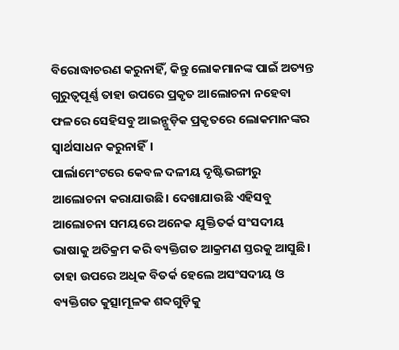ବିରୋଦ୍ଧାଚରଣ କରୁନାହିଁ, କିନ୍ତୁ ଲୋକମାନଙ୍କ ପାଇଁ ଅତ୍ୟନ୍ତ ଗୁରୁତ୍ୱପୂର୍ଣ୍ଣ ତାହା ଉପରେ ପ୍ରକୃତ ଆଲୋଚନା ନହେବା ଫଳରେ ସେହିସବୁ ଆଇନ୍ଗୁଡ଼ିକ ପ୍ରକୃତରେ ଲୋକମାନଙ୍କର ସ୍ୱାର୍ଥସାଧନ କରୁନାହିଁ।
ପାର୍ଲାମେଂଟରେ କେବଳ ଦଳୀୟ ଦୃଷ୍ଟିଭଙ୍ଗୀରୁ ଆଲୋଚନା କରାଯାଉଛି। ଦେଖାଯାଉଛି ଏହିସବୁ ଆଲୋଚନା ସମୟରେ ଅନେକ ଯୁକ୍ତିତର୍କ ସଂସଦୀୟ ଭାଷାକୁ ଅତିକ୍ରମ କରି ବ୍ୟକ୍ତିଗତ ଆକ୍ରମଣ ସ୍ତରକୁ ଆସୁଛି। ତାହା ଉପରେ ଅଧିକ ବିତର୍କ ହେଲେ ଅସଂସଦୀୟ ଓ ବ୍ୟକ୍ତିଗତ କୁତ୍ସାମୂଳକ ଶବ୍ଦଗୁଡ଼ିକୁ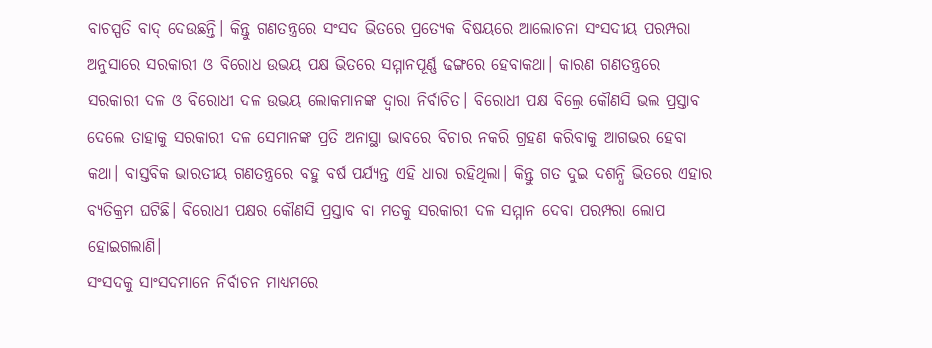ବାଚସ୍ପତି ବାଦ୍ ଦେଉଛନ୍ତି। କିନ୍ତୁ ଗଣତନ୍ତ୍ରରେ ସଂସଦ ଭିତରେ ପ୍ରତ୍ୟେକ ବିଷୟରେ ଆଲୋଚନା ସଂସଦୀୟ ପରମ୍ପରା ଅନୁସାରେ ସରକାରୀ ଓ ବିରୋଧ ଉଭୟ ପକ୍ଷ ଭିତରେ ସମ୍ମାନପୂର୍ଣ୍ଣ ଢଙ୍ଗରେ ହେବାକଥା। କାରଣ ଗଣତନ୍ତ୍ରରେ ସରକାରୀ ଦଳ ଓ ବିରୋଧୀ ଦଳ ଉଭୟ ଲୋକମାନଙ୍କ ଦ୍ୱାରା ନିର୍ବାଚିତ। ବିରୋଧୀ ପକ୍ଷ ବିଲ୍ରେ କୌଣସି ଭଲ ପ୍ରସ୍ତାବ ଦେଲେ ତାହାକୁ ସରକାରୀ ଦଳ ସେମାନଙ୍କ ପ୍ରତି ଅନାସ୍ଥା ଭାବରେ ବିଚାର ନକରି ଗ୍ରହଣ କରିବାକୁ ଆଗଭର ହେବା କଥା। ବାସ୍ତବିକ ଭାରତୀୟ ଗଣତନ୍ତ୍ରରେ ବହୁ ବର୍ଷ ପର୍ଯ୍ୟନ୍ତ ଏହି ଧାରା ରହିଥିଲା। କିନ୍ତୁ ଗତ ଦୁଇ ଦଶନ୍ଧି ଭିତରେ ଏହାର ବ୍ୟତିକ୍ରମ ଘଟିଛି। ବିରୋଧୀ ପକ୍ଷର କୌଣସି ପ୍ରସ୍ତାବ ବା ମତକୁ ସରକାରୀ ଦଳ ସମ୍ମାନ ଦେବା ପରମ୍ପରା ଲୋପ ହୋଇଗଲାଣି।
ସଂସଦକୁ ସାଂସଦମାନେ ନିର୍ବାଚନ ମାଧ୍ୟମରେ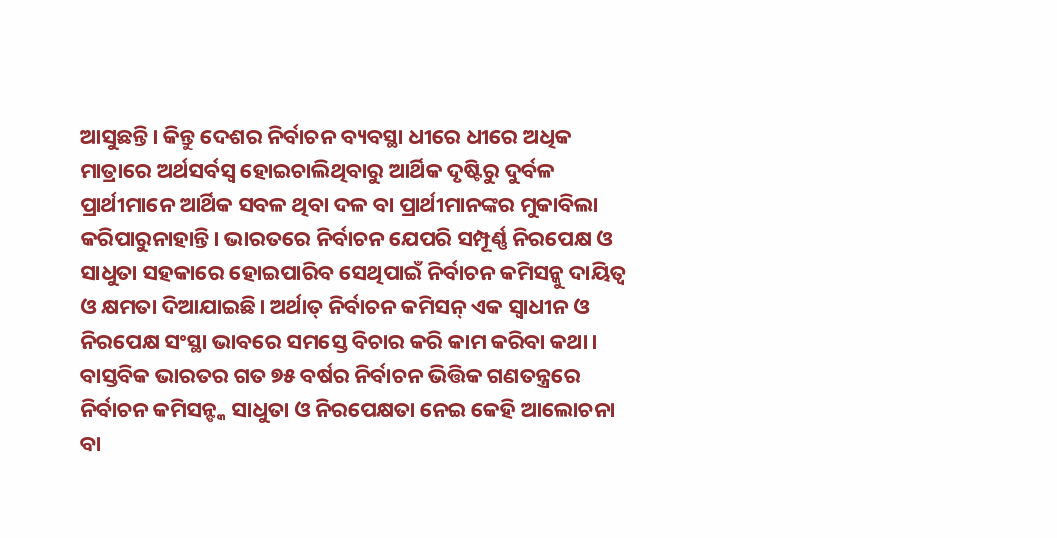ଆସୁଛନ୍ତି। କିନ୍ତୁ ଦେଶର ନିର୍ବାଚନ ବ୍ୟବସ୍ଥା ଧୀରେ ଧୀରେ ଅଧିକ ମାତ୍ରାରେ ଅର୍ଥସର୍ବସ୍ୱ ହୋଇଚାଲିଥିବାରୁ ଆର୍ଥିକ ଦୃଷ୍ଟିରୁ ଦୁର୍ବଳ ପ୍ରାର୍ଥୀମାନେ ଆର୍ଥିକ ସବଳ ଥିବା ଦଳ ବା ପ୍ରାର୍ଥୀମାନଙ୍କର ମୁକାବିଲା କରିପାରୁନାହାନ୍ତି। ଭାରତରେ ନିର୍ବାଚନ ଯେପରି ସମ୍ପୂର୍ଣ୍ଣ ନିରପେକ୍ଷ ଓ ସାଧୁତା ସହକାରେ ହୋଇପାରିବ ସେଥିପାଇଁ ନିର୍ବାଚନ କମିସନ୍କୁ ଦାୟିତ୍ୱ ଓ କ୍ଷମତା ଦିଆଯାଇଛି। ଅର୍ଥାତ୍ ନିର୍ବାଚନ କମିସନ୍ ଏକ ସ୍ୱାଧୀନ ଓ ନିରପେକ୍ଷ ସଂସ୍ଥା ଭାବରେ ସମସ୍ତେ ବିଚାର କରି କାମ କରିବା କଥା। ବାସ୍ତବିକ ଭାରତର ଗତ ୭୫ ବର୍ଷର ନିର୍ବାଚନ ଭିତ୍ତିକ ଗଣତନ୍ତ୍ରରେ ନିର୍ବାଚନ କମିସନ୍ଙ୍କ ସାଧୁତା ଓ ନିରପେକ୍ଷତା ନେଇ କେହି ଆଲୋଚନା ବା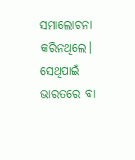ସମାଲୋଚନା କରିନଥିଲେ। ସେଥିପାଇଁ ଭାରତରେ ବା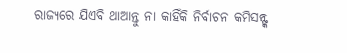ରାଜ୍ୟରେ ଯିଏବି ଥାଆନ୍ତୁ ନା କାହିଁକି ନିର୍ବାଚନ କମିସନ୍ଙ୍କ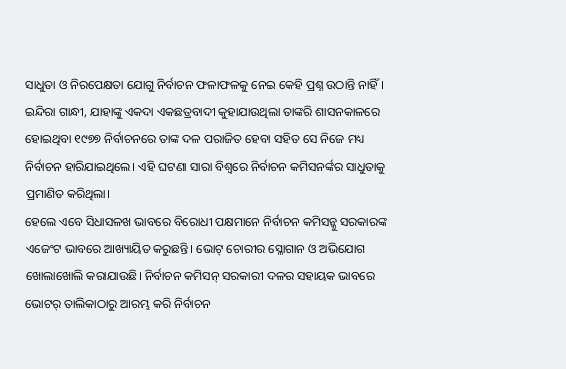ସାଧୁତା ଓ ନିରପେକ୍ଷତା ଯୋଗୁ ନିର୍ବାଚନ ଫଳାଫଳକୁ ନେଇ କେହି ପ୍ରଶ୍ନ ଉଠାନ୍ତି ନାହିଁ। ଇନ୍ଦିରା ଗାନ୍ଧୀ, ଯାହାଙ୍କୁ ଏକଦା ଏକଛତ୍ରବାଦୀ କୁହାଯାଉଥିଲା ତାଙ୍କରି ଶାସନକାଳରେ ହୋଇଥିବା ୧୯୭୭ ନିର୍ବାଚନରେ ତାଙ୍କ ଦଳ ପରାଜିତ ହେବା ସହିତ ସେ ନିଜେ ମଧ୍ୟ ନିର୍ବାଚନ ହାରିଯାଇଥିଲେ। ଏହି ଘଟଣା ସାରା ବିଶ୍ୱରେ ନିର୍ବାଚନ କମିସନର୍ଙ୍କର ସାଧୁତାକୁ ପ୍ରମାଣିତ କରିଥିଲା।
ହେଲେ ଏବେ ସିଧାସଳଖ ଭାବରେ ବିରୋଧୀ ପକ୍ଷମାନେ ନିର୍ବାଚନ କମିସନ୍କୁ ସରକାରଙ୍କ ଏଜେଂଟ ଭାବରେ ଆଖ୍ୟାୟିତ କରୁଛନ୍ତି। ଭୋଟ୍ ଚୋରୀର ସ୍ଳୋଗାନ ଓ ଅଭିଯୋଗ ଖୋଲାଖୋଲି କରାଯାଉଛି। ନିର୍ବାଚନ କମିସନ୍ ସରକାରୀ ଦଳର ସହାୟକ ଭାବରେ ଭୋଟର୍ ତାଲିକାଠାରୁ ଆରମ୍ଭ କରି ନିର୍ବାଚନ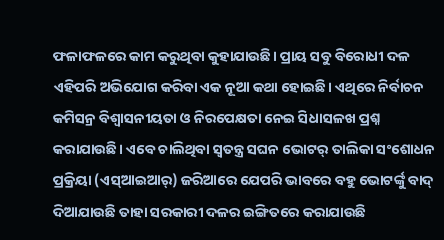ଫଳାଫଳରେ କାମ କରୁଥିବା କୁହାଯାଉଛି। ପ୍ରାୟ ସବୁ ବିରୋଧୀ ଦଳ ଏହିପରି ଅଭିଯୋଗ କରିବା ଏକ ନୂଆ କଥା ହୋଇଛି। ଏଥିରେ ନିର୍ବାଚନ କମିସନ୍ର ବିଶ୍ୱାସନୀୟତା ଓ ନିରପେକ୍ଷତା ନେଇ ସିଧାସଳଖ ପ୍ରଶ୍ନ କରାଯାଉଛି। ଏବେ ଚାଲିଥିବା ସ୍ୱତନ୍ତ୍ର ସଘନ ଭୋଟର୍ ତାଲିକା ସଂଶୋଧନ ପ୍ରକ୍ରିୟା (ଏସ୍ଆଇଆର୍) ଜରିଆରେ ଯେପରି ଭାବରେ ବହୁ ଭୋଟର୍ଙ୍କୁ ବାଦ୍ ଦିଆଯାଉଛି ତାହା ସରକାରୀ ଦଳର ଇଙ୍ଗିତରେ କରାଯାଉଛି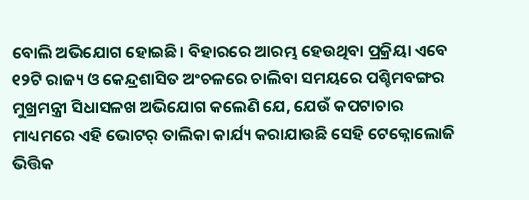ବୋଲି ଅଭିଯୋଗ ହୋଇଛି। ବିହାରରେ ଆରମ୍ଭ ହେଉଥିବା ପ୍ରକ୍ରିୟା ଏବେ ୧୨ଟି ରାଜ୍ୟ ଓ କେନ୍ଦ୍ରଶାସିତ ଅଂଚଳରେ ଚାଲିବା ସମୟରେ ପଶ୍ଚିମବଙ୍ଗର ମୁଖ୍ରମନ୍ତ୍ରୀ ସିଧାସଳଖ ଅଭିଯୋଗ କଲେଣି ଯେ, ଯେଉଁ କପଟାଚାର ମାଧ୍ୟମରେ ଏହି ଭୋଟର୍ ତାଲିକା କାର୍ଯ୍ୟ କରାଯାଉଛି ସେହି ଟେକ୍ନୋଲୋଜି ଭିତ୍ତିକ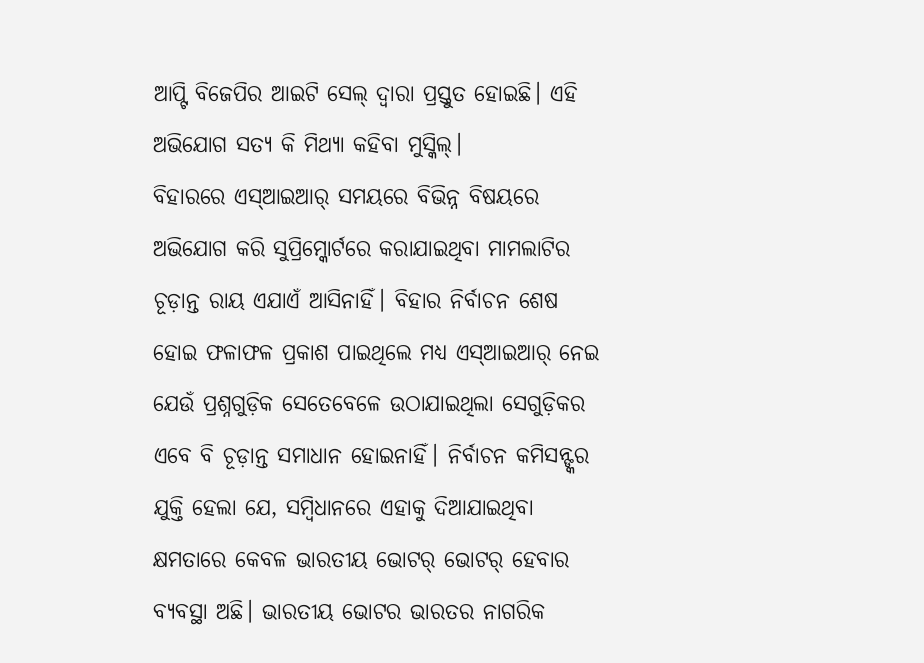ଆପ୍ଟି ବିଜେପିର ଆଇଟି ସେଲ୍ ଦ୍ୱାରା ପ୍ରସ୍ତୁତ ହୋଇଛି। ଏହି ଅଭିଯୋଗ ସତ୍ୟ କି ମିଥ୍ୟା କହିବା ମୁସ୍କିଲ୍।
ବିହାରରେ ଏସ୍ଆଇଆର୍ ସମୟରେ ବିଭିନ୍ନ ବିଷୟରେ ଅଭିଯୋଗ କରି ସୁପ୍ରିମ୍କୋର୍ଟରେ କରାଯାଇଥିବା ମାମଲାଟିର ଚୂଡ଼ାନ୍ତ ରାୟ ଏଯାଏଁ ଆସିନାହିଁ। ବିହାର ନିର୍ବାଚନ ଶେଷ ହୋଇ ଫଳାଫଳ ପ୍ରକାଶ ପାଇଥିଲେ ମଧ୍ୟ ଏସ୍ଆଇଆର୍ ନେଇ ଯେଉଁ ପ୍ରଶ୍ନଗୁଡ଼ିକ ସେତେବେଳେ ଉଠାଯାଇଥିଲା ସେଗୁଡ଼ିକର ଏବେ ବି ଚୂଡ଼ାନ୍ତ ସମାଧାନ ହୋଇନାହିଁ। ନିର୍ବାଚନ କମିସନ୍ଙ୍କର ଯୁକ୍ତି ହେଲା ଯେ, ସମ୍ବିଧାନରେ ଏହାକୁ ଦିଆଯାଇଥିବା କ୍ଷମତାରେ କେବଳ ଭାରତୀୟ ଭୋଟର୍ ଭୋଟର୍ ହେବାର ବ୍ୟବସ୍ଥା ଅଛି। ଭାରତୀୟ ଭୋଟର ଭାରତର ନାଗରିକ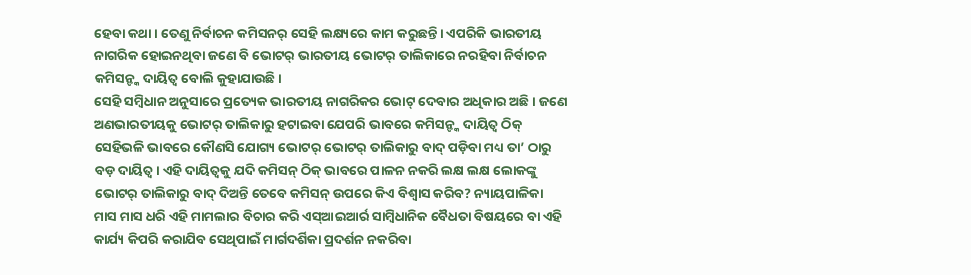ହେବା କଥା। ତେଣୁ ନିର୍ବାଚନ କମିସନର୍ ସେହି ଲକ୍ଷ୍ୟରେ କାମ କରୁଛନ୍ତି। ଏପରିକି ଭାରତୀୟ ନାଗରିକ ହୋଇନଥିବା ଜଣେ ବି ଭୋଟର୍ ଭାରତୀୟ ଭୋଟର୍ ତାଲିକାରେ ନରହିବା ନିର୍ବାଚନ କମିସନ୍ଙ୍କ ଦାୟିତ୍ୱ ବୋଲି କୁହାଯାଉଛି।
ସେହି ସମ୍ବିଧାନ ଅନୁସାରେ ପ୍ରତ୍ୟେକ ଭାରତୀୟ ନାଗରିକର ଭୋଟ୍ ଦେବାର ଅଧିକାର ଅଛି। ଜଣେ ଅଣଭାରତୀୟକୁ ଭୋଟର୍ ତାଲିକାରୁ ହଟାଇବା ଯେପରି ଭାବରେ କମିସନ୍ଙ୍କ ଦାୟିତ୍ୱ ଠିକ୍ ସେହିଭଳି ଭାବରେ କୌଣସି ଯୋଗ୍ୟ ଭୋଟର୍ ଭୋଟର୍ ତାଲିକାରୁ ବାଦ୍ ପଡ଼ିବା ମଧ୍ୟ ତା’ ଠାରୁ ବଡ଼ ଦାୟିତ୍ୱ। ଏହି ଦାୟିତ୍ୱକୁ ଯଦି କମିସନ୍ ଠିକ୍ ଭାବରେ ପାଳନ ନକରି ଲକ୍ଷ ଲକ୍ଷ ଲୋକଙ୍କୁ ଭୋଟର୍ ତାଲିକାରୁ ବାଦ୍ ଦିଅନ୍ତି ତେବେ କମିସନ୍ ଉପରେ କିଏ ବିଶ୍ୱାସ କରିବ? ନ୍ୟାୟପାଳିକା ମାସ ମାସ ଧରି ଏହି ମାମଲାର ବିଚାର କରି ଏସ୍ଆଇଆର୍ର ସାମ୍ବିଧାନିକ ବୈଧତା ବିଷୟରେ ବା ଏହି କାର୍ଯ୍ୟ କିପରି କରାଯିବ ସେଥିପାଇଁ ମାର୍ଗଦର୍ଶିକା ପ୍ରଦର୍ଶନ ନକରିବା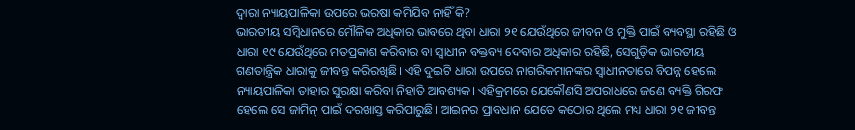ଦ୍ୱାରା ନ୍ୟାୟପାଳିକା ଉପରେ ଭରଷା କମିଯିବ ନାହିଁ କି?
ଭାରତୀୟ ସମ୍ବିଧାନରେ ମୌଳିକ ଅଧିକାର ଭାବରେ ଥିବା ଧାରା ୨୧ ଯେଉଁଥିରେ ଜୀବନ ଓ ମୁକ୍ତି ପାଇଁ ବ୍ୟବସ୍ଥା ରହିଛି ଓ ଧାରା ୧୯ ଯେଉଁଥିରେ ମତପ୍ରକାଶ କରିବାର ବା ସ୍ୱାଧୀନ ବକ୍ତବ୍ୟ ଦେବାର ଅଧିକାର ରହିଛି, ସେଗୁଡ଼ିକ ଭାରତୀୟ ଗଣତାନ୍ତ୍ରିକ ଧାରାକୁ ଜୀବନ୍ତ କରିରଖିଛି। ଏହି ଦୁଇଟି ଧାରା ଉପରେ ନାଗରିକମାନଙ୍କର ସ୍ୱାଧୀନତାରେ ବିପନ୍ନ ହେଲେ ନ୍ୟାୟପାଳିକା ତାହାର ସୁରକ୍ଷା କରିବା ନିହାତି ଆବଶ୍ୟକ। ଏହିକ୍ରମରେ ଯେକୌଣସି ଅପରାଧରେ ଜଣେ ବ୍ୟକ୍ତି ଗିରଫ ହେଲେ ସେ ଜାମିନ୍ ପାଇଁ ଦରଖାସ୍ତ କରିପାରୁଛି। ଆଇନର ପ୍ରାବଧାନ ଯେତେ କଠୋର ଥିଲେ ମଧ୍ୟ ଧାରା ୨୧ ଜୀବନ୍ତ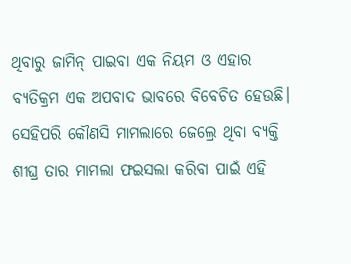ଥିବାରୁ ଜାମିନ୍ ପାଇବା ଏକ ନିୟମ ଓ ଏହାର ବ୍ୟତିକ୍ରମ ଏକ ଅପବାଦ ଭାବରେ ବିବେଚିତ ହେଉଛି। ସେହିପରି କୌଣସି ମାମଲାରେ ଜେଲ୍ରେ ଥିବା ବ୍ୟକ୍ତି ଶୀଘ୍ର ତାର ମାମଲା ଫଇସଲା କରିବା ପାଇଁ ଏହି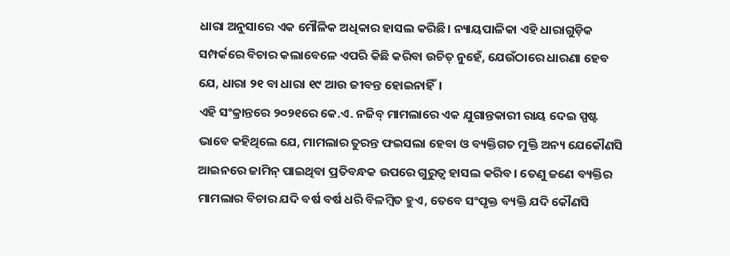ଧାରା ଅନୁସାରେ ଏକ ମୌଳିକ ଅଧିକାର ହାସଲ କରିଛି। ନ୍ୟାୟପାଳିକା ଏହି ଧାରାଗୁଡ଼ିକ ସମ୍ପର୍କରେ ବିଚାର କଲାବେଳେ ଏପରି କିଛି କରିବା ଉଚିତ୍ ନୁହେଁ, ଯେଉଁଠାରେ ଧାରଣା ହେବ ଯେ, ଧାରା ୨୧ ବା ଧାରା ୧୯ ଆଉ ଜୀବନ୍ତ ହୋଇନାହିଁ।
ଏହି ସଂକ୍ରାନ୍ତରେ ୨୦୨୧ରେ କେ.ଏ. ନଜିବ୍ ମାମଲାରେ ଏକ ଯୁଗାନ୍ତକାରୀ ରାୟ ଦେଇ ସ୍ପଷ୍ଟ ଭାବେ କହିଥିଲେ ଯେ, ମାମଲାର ତୁରନ୍ତ ଫଇସଲା ହେବା ଓ ବ୍ୟକ୍ତିଗତ ମୁକ୍ତି ଅନ୍ୟ ଯେକୌଣସି ଆଇନରେ ଜାମିନ୍ ପାଇଥିବା ପ୍ରତିବନ୍ଧକ ଉପରେ ଗୁରୁତ୍ୱ ହାସଲ କରିବ। ତେଣୁ ଜଣେ ବ୍ୟକ୍ତିର ମାମଲାର ବିଚାର ଯଦି ବର୍ଷ ବର୍ଷ ଧରି ବିଳମ୍ବିତ ହୁଏ, ତେବେ ସଂପୃକ୍ତ ବ୍ୟକ୍ତି ଯଦି କୌଣସି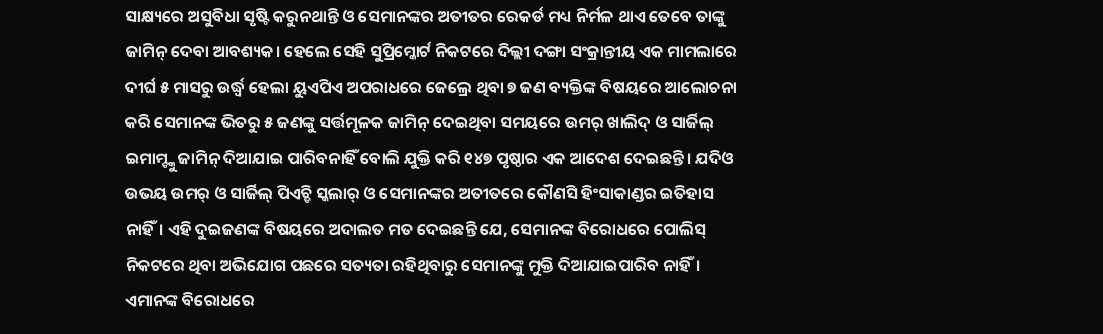ସାକ୍ଷ୍ୟରେ ଅସୁବିଧା ସୃଷ୍ଟି କରୁନଥାନ୍ତି ଓ ସେମାନଙ୍କର ଅତୀତର ରେକର୍ଡ ମଧ୍ୟ ନିର୍ମଳ ଥାଏ ତେବେ ତାଙ୍କୁ ଜାମିନ୍ ଦେବା ଆବଶ୍ୟକ। ହେଲେ ସେହି ସୁପ୍ରିମ୍କୋର୍ଟ ନିକଟରେ ଦିଲ୍ଲୀ ଦଙ୍ଗା ସଂକ୍ରାନ୍ତୀୟ ଏକ ମାମଲାରେ ଦୀର୍ଘ ୫ ମାସରୁ ଉର୍ଦ୍ଧ୍ୱ ହେଲା ୟୁଏପିଏ ଅପରାଧରେ ଜେଲ୍ରେ ଥିବା ୭ ଜଣ ବ୍ୟକ୍ତିଙ୍କ ବିଷୟରେ ଆଲୋଚନା କରି ସେମାନଙ୍କ ଭିତରୁ ୫ ଜଣଙ୍କୁ ସର୍ତ୍ତମୂଳକ ଜାମିନ୍ ଦେଇଥିବା ସମୟରେ ଉମର୍ ଖାଲିଦ୍ ଓ ସାର୍ଜିଲ୍ ଇମାମ୍ଙ୍କୁ ଜାମିନ୍ ଦିଆଯାଇ ପାରିବନାହିଁ ବୋଲି ଯୁକ୍ତି କରି ୧୪୭ ପୃଷ୍ଠାର ଏକ ଆଦେଶ ଦେଇଛନ୍ତି। ଯଦିଓ ଉଭୟ ଉମର୍ ଓ ସାର୍ଜିଲ୍ ପିଏଚ୍ଡି ସ୍କଲାର୍ ଓ ସେମାନଙ୍କର ଅତୀତରେ କୌଣସି ହିଂସାକାଣ୍ଡର ଇତିହାସ ନାହିଁ। ଏହି ଦୁଇଜଣଙ୍କ ବିଷୟରେ ଅଦାଲତ ମତ ଦେଇଛନ୍ତି ଯେ, ସେମାନଙ୍କ ବିରୋଧରେ ପୋଲିସ୍ ନିକଟରେ ଥିବା ଅଭିଯୋଗ ପଛରେ ସତ୍ୟତା ରହିଥିବାରୁ ସେମାନଙ୍କୁ ମୁକ୍ତି ଦିଆଯାଇପାରିବ ନାହିଁ। ଏମାନଙ୍କ ବିରୋଧରେ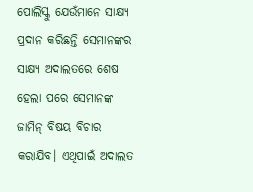ପୋଲିସ୍କୁ ଯେଉଁମାନେ ସାକ୍ଷ୍ୟ ପ୍ରଦାନ କରିଛନ୍ତି ସେମାନଙ୍କର ସାକ୍ଷ୍ୟ ଅଦାଲତରେ ଶେଷ ହେଲା ପରେ ସେମାନଙ୍କ ଜାମିନ୍ ବିଷୟ ବିଚାର କରାଯିବ। ଏଥିପାଇଁ ଅଦାଲତ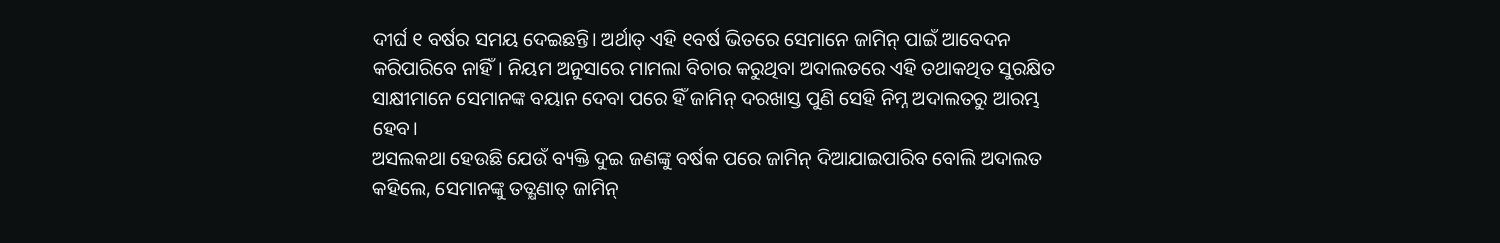ଦୀର୍ଘ ୧ ବର୍ଷର ସମୟ ଦେଇଛନ୍ତି। ଅର୍ଥାତ୍ ଏହି ୧ବର୍ଷ ଭିତରେ ସେମାନେ ଜାମିନ୍ ପାଇଁ ଆବେଦନ କରିପାରିବେ ନାହିଁ। ନିୟମ ଅନୁସାରେ ମାମଲା ବିଚାର କରୁଥିବା ଅଦାଲତରେ ଏହି ତଥାକଥିତ ସୁରକ୍ଷିତ ସାକ୍ଷୀମାନେ ସେମାନଙ୍କ ବୟାନ ଦେବା ପରେ ହିଁ ଜାମିନ୍ ଦରଖାସ୍ତ ପୁଣି ସେହି ନିମ୍ନ ଅଦାଲତରୁ ଆରମ୍ଭ ହେବ।
ଅସଲକଥା ହେଉଛି ଯେଉଁ ବ୍ୟକ୍ତି ଦୁଇ ଜଣଙ୍କୁ ବର୍ଷକ ପରେ ଜାମିନ୍ ଦିଆଯାଇପାରିବ ବୋଲି ଅଦାଲତ କହିଲେ, ସେମାନଙ୍କୁ ତତ୍କ୍ଷଣାତ୍ ଜାମିନ୍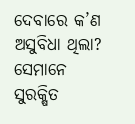ଦେବାରେ କ’ଣ ଅସୁବିଧା ଥିଲା? ସେମାନେ ସୁରକ୍ଷିତ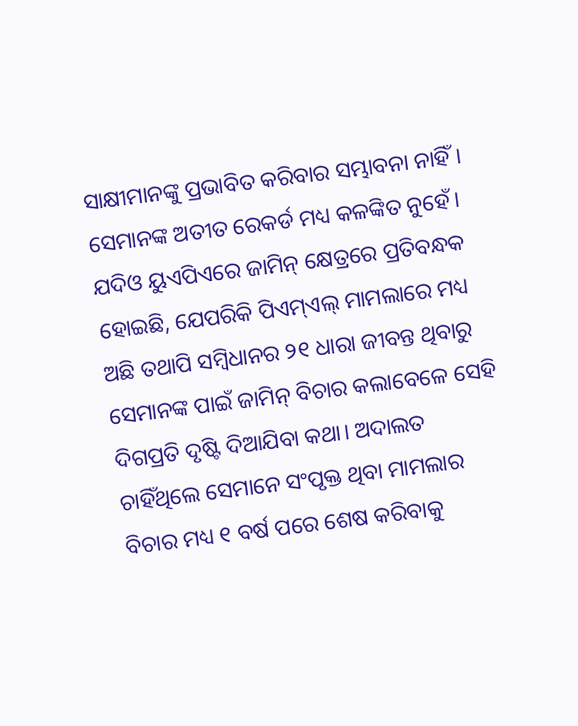ସାକ୍ଷୀମାନଙ୍କୁ ପ୍ରଭାବିତ କରିବାର ସମ୍ଭାବନା ନାହିଁ। ସେମାନଙ୍କ ଅତୀତ ରେକର୍ଡ ମଧ୍ୟ କଳଙ୍କିତ ନୁହେଁ। ଯଦିଓ ୟୁଏପିଏରେ ଜାମିନ୍ କ୍ଷେତ୍ରରେ ପ୍ରତିବନ୍ଧକ ହୋଇଛି, ଯେପରିକି ପିଏମ୍ଏଲ୍ ମାମଲାରେ ମଧ୍ୟ ଅଛି ତଥାପି ସମ୍ବିଧାନର ୨୧ ଧାରା ଜୀବନ୍ତ ଥିବାରୁ ସେମାନଙ୍କ ପାଇଁ ଜାମିନ୍ ବିଚାର କଲାବେଳେ ସେହି ଦିଗପ୍ରତି ଦୃଷ୍ଟି ଦିଆଯିବା କଥା। ଅଦାଲତ ଚାହିଁଥିଲେ ସେମାନେ ସଂପୃକ୍ତ ଥିବା ମାମଲାର ବିଚାର ମଧ୍ୟ ୧ ବର୍ଷ ପରେ ଶେଷ କରିବାକୁ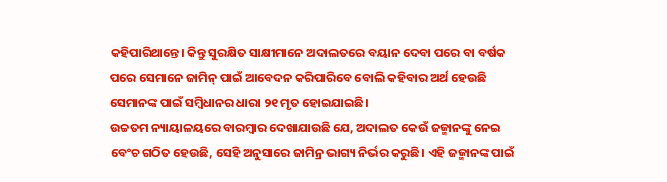କହିପାରିଥାନ୍ତେ। କିନ୍ତୁ ସୁରକ୍ଷିତ ସାକ୍ଷୀମାନେ ଅଦାଲତରେ ବୟାନ ଦେବା ପରେ ବା ବର୍ଷକ ପରେ ସେମାନେ ଜାମିନ୍ ପାଇଁ ଆବେଦନ କରିପାରିବେ ବୋଲି କହିବାର ଅର୍ଥ ହେଉଛି ସେମାନଙ୍କ ପାଇଁ ସମ୍ବିଧାନର ଧାରା ୨୧ ମୃତ ହୋଇଯାଇଛି।
ଉଚ୍ଚତମ ନ୍ୟାୟାଳୟରେ ବାରମ୍ବାର ଦେଖାଯାଉଛି ଯେ, ଅଦାଲତ କେଉଁ ଜଜ୍ମାନଙ୍କୁ ନେଇ ବେଂଚ ଗଠିତ ହେଉଛି, ସେହି ଅନୁସାରେ ଜାମିନ୍ର ଭାଗ୍ୟ ନିର୍ଭର କରୁଛି। ଏହି ଜଜ୍ମାନଙ୍କ ପାଇଁ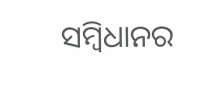ସମ୍ବିଧାନର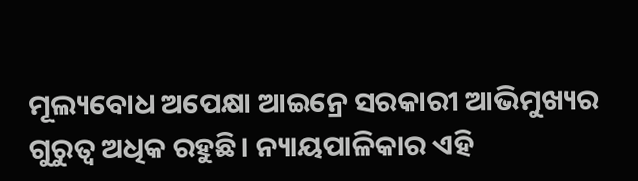ମୂଲ୍ୟବୋଧ ଅପେକ୍ଷା ଆଇନ୍ରେ ସରକାରୀ ଆଭିମୁଖ୍ୟର ଗୁରୁତ୍ୱ ଅଧିକ ରହୁଛି। ନ୍ୟାୟପାଳିକାର ଏହି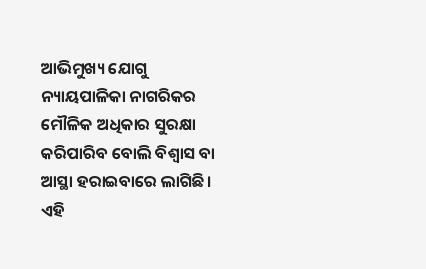ଆଭିମୁଖ୍ୟ ଯୋଗୁ ନ୍ୟାୟପାଳିକା ନାଗରିକର ମୌଳିକ ଅଧିକାର ସୁରକ୍ଷା କରିପାରିବ ବୋଲି ବିଶ୍ୱାସ ବା ଆସ୍ଥା ହରାଇବାରେ ଲାଗିଛି। ଏହି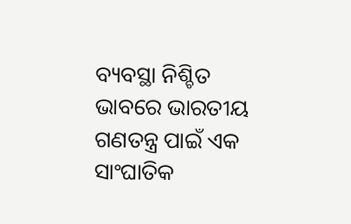ବ୍ୟବସ୍ଥା ନିଶ୍ଚିତ ଭାବରେ ଭାରତୀୟ ଗଣତନ୍ତ୍ର ପାଇଁ ଏକ ସାଂଘାତିକ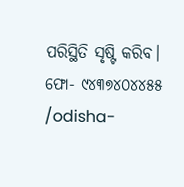ପରିସ୍ଥିତି ସୃଷ୍ଟି କରିବ।
ଫୋ- ୯୪୩୭୪୦୪୪୫୫
/odisha-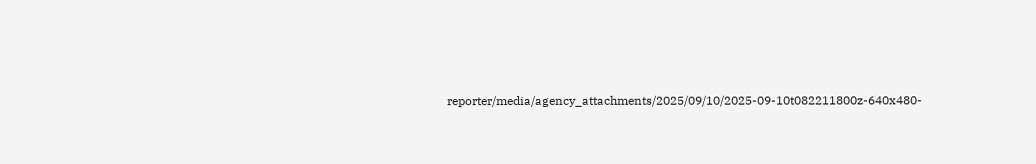reporter/media/agency_attachments/2025/09/10/2025-09-10t082211800z-640x480-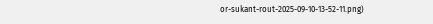or-sukant-rout-2025-09-10-13-52-11.png)